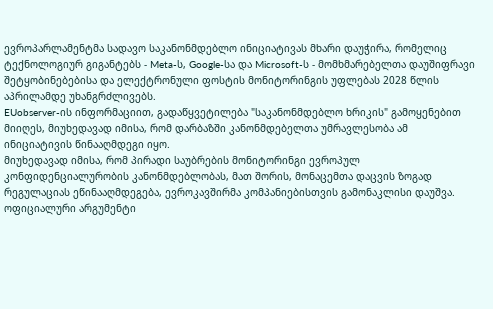ევროპარლამენტმა სადავო საკანონმდებლო ინიციატივას მხარი დაუჭირა, რომელიც ტექნოლოგიურ გიგანტებს - Meta-ს, Google-სა და Microsoft-ს - მომხმარებელთა დაუშიფრავი შეტყობინებებისა და ელექტრონული ფოსტის მონიტორინგის უფლებას 2028 წლის აპრილამდე უხანგრძლივებს.
EUobserver-ის ინფორმაციით, გადაწყვეტილება "საკანონმდებლო ხრიკის" გამოყენებით მიიღეს, მიუხედავად იმისა, რომ დარბაზში კანონმდებელთა უმრავლესობა ამ ინიციატივის წინააღმდეგი იყო.
მიუხედავად იმისა, რომ პირადი საუბრების მონიტორინგი ევროპულ კონფიდენციალურობის კანონმდებლობას, მათ შორის, მონაცემთა დაცვის ზოგად რეგულაციას ეწინააღმდეგება, ევროკავშირმა კომპანიებისთვის გამონაკლისი დაუშვა.
ოფიციალური არგუმენტი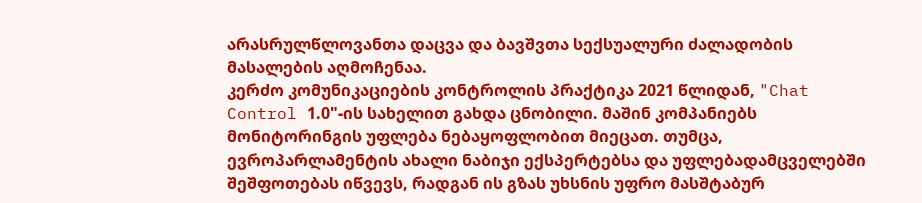არასრულწლოვანთა დაცვა და ბავშვთა სექსუალური ძალადობის მასალების აღმოჩენაა.
კერძო კომუნიკაციების კონტროლის პრაქტიკა 2021 წლიდან, "Chat Control 1.0"-ის სახელით გახდა ცნობილი. მაშინ კომპანიებს მონიტორინგის უფლება ნებაყოფლობით მიეცათ. თუმცა, ევროპარლამენტის ახალი ნაბიჯი ექსპერტებსა და უფლებადამცველებში შეშფოთებას იწვევს, რადგან ის გზას უხსნის უფრო მასშტაბურ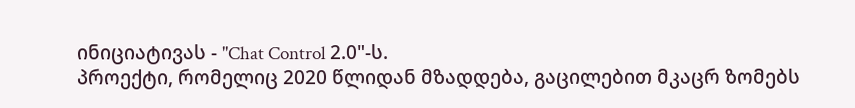ინიციატივას - "Chat Control 2.0"-ს.
პროექტი, რომელიც 2020 წლიდან მზადდება, გაცილებით მკაცრ ზომებს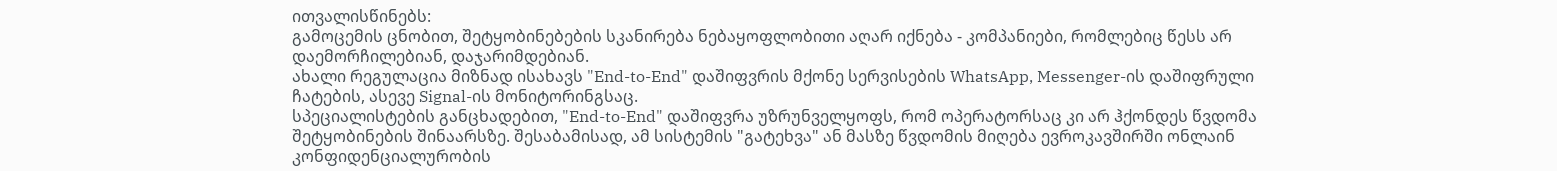ითვალისწინებს:
გამოცემის ცნობით, შეტყობინებების სკანირება ნებაყოფლობითი აღარ იქნება - კომპანიები, რომლებიც წესს არ დაემორჩილებიან, დაჯარიმდებიან.
ახალი რეგულაცია მიზნად ისახავს "End-to-End" დაშიფვრის მქონე სერვისების WhatsApp, Messenger-ის დაშიფრული ჩატების, ასევე Signal-ის მონიტორინგსაც.
სპეციალისტების განცხადებით, "End-to-End" დაშიფვრა უზრუნველყოფს, რომ ოპერატორსაც კი არ ჰქონდეს წვდომა შეტყობინების შინაარსზე. შესაბამისად, ამ სისტემის "გატეხვა" ან მასზე წვდომის მიღება ევროკავშირში ონლაინ კონფიდენციალურობის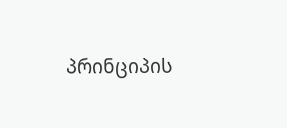პრინციპის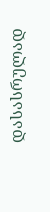დასასრულად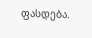ფასდება.